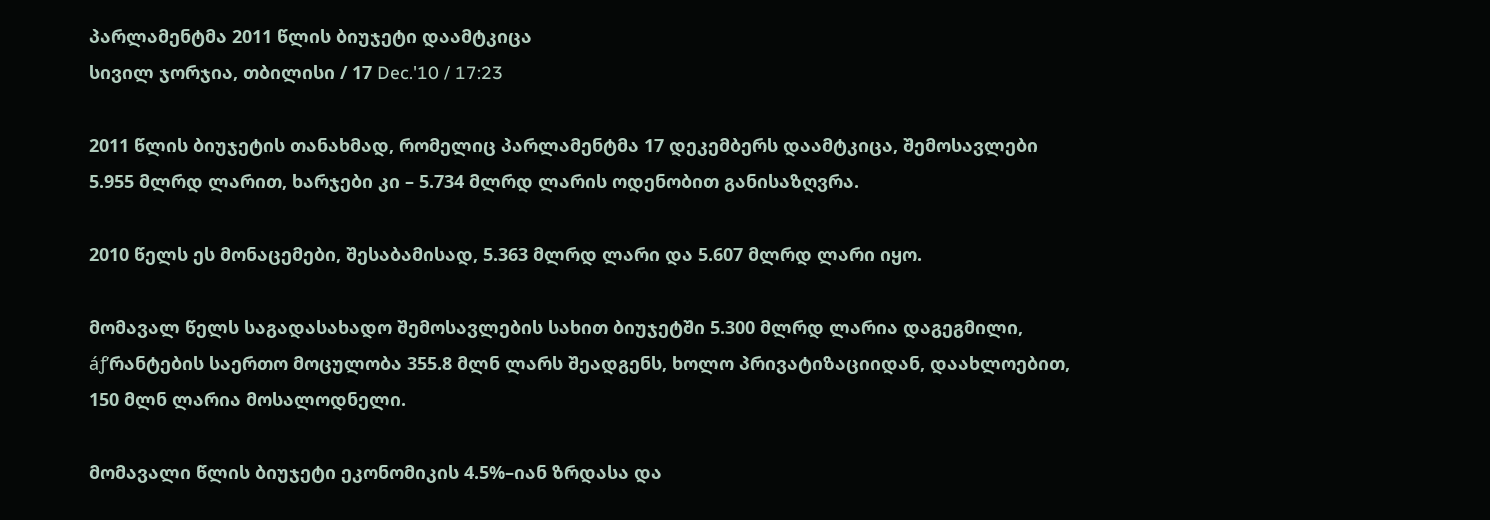პარლამენტმა 2011 წლის ბიუჯეტი დაამტკიცა
სივილ ჯორჯია, თბილისი / 17 Dec.'10 / 17:23

2011 წლის ბიუჯეტის თანახმად, რომელიც პარლამენტმა 17 დეკემბერს დაამტკიცა, შემოსავლები 5.955 მლრდ ლარით, ხარჯები კი – 5.734 მლრდ ლარის ოდენობით განისაზღვრა.

2010 წელს ეს მონაცემები, შესაბამისად, 5.363 მლრდ ლარი და 5.607 მლრდ ლარი იყო.

მომავალ წელს საგადასახადო შემოსავლების სახით ბიუჯეტში 5.300 მლრდ ლარია დაგეგმილი, áƒ’რანტების საერთო მოცულობა 355.8 მლნ ლარს შეადგენს, ხოლო პრივატიზაციიდან, დაახლოებით, 150 მლნ ლარია მოსალოდნელი.

მომავალი წლის ბიუჯეტი ეკონომიკის 4.5%–იან ზრდასა და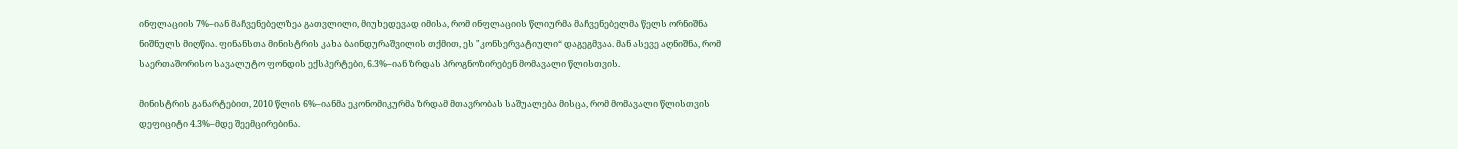ინფლაციის 7%–იან მაჩვენებელზეა გათვლილი, მიუხედევად იმისა, რომ ინფლაციის წლიურმა მაჩვენებელმა წელს ორნიშნა ნიშნულს მიღწია. ფინანსთა მინისტრის კახა ბაინდურაშვილის თქმით, ეს "კონსერვატიული“ დაგეგმვაა. მან ასევე აღნიშნა, რომ საერთაშორისო სავალუტო ფონდის ექსპერტები, 6.3%–იან ზრდას პროგნოზირებენ მომავალი წლისთვის.

მინისტრის განარტებით, 2010 წლის 6%–იანმა ეკონომიკურმა ზრდამ მთავრობას საშუალება მისცა, რომ მომავალი წლისთვის დეფიციტი 4.3%–მდე შეემცირებინა.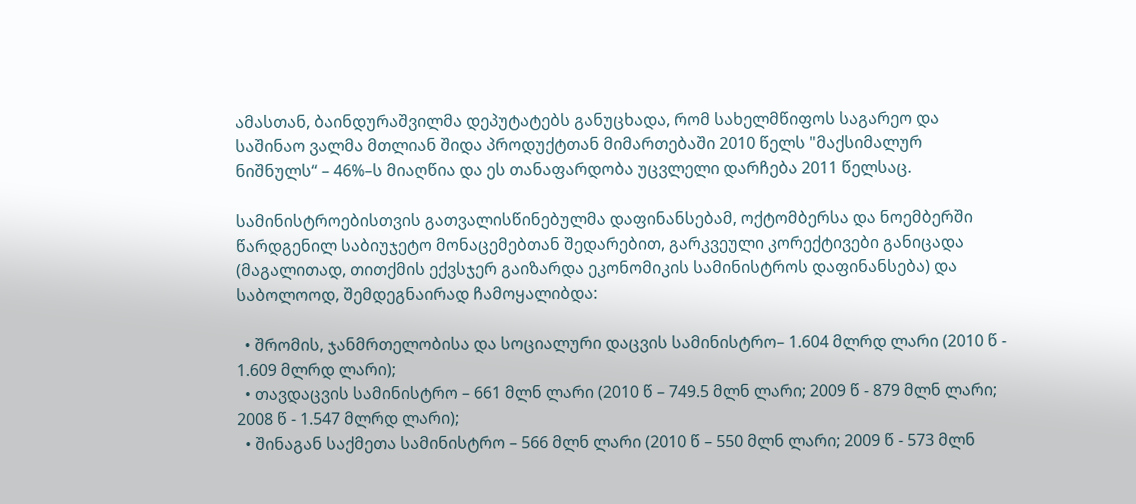ამასთან, ბაინდურაშვილმა დეპუტატებს განუცხადა, რომ სახელმწიფოს საგარეო და საშინაო ვალმა მთლიან შიდა პროდუქტთან მიმართებაში 2010 წელს "მაქსიმალურ ნიშნულს“ – 46%–ს მიაღწია და ეს თანაფარდობა უცვლელი დარჩება 2011 წელსაც.

სამინისტროებისთვის გათვალისწინებულმა დაფინანსებამ, ოქტომბერსა და ნოემბერში წარდგენილ საბიუჯეტო მონაცემებთან შედარებით, გარკვეული კორექტივები განიცადა (მაგალითად, თითქმის ექვსჯერ გაიზარდა ეკონომიკის სამინისტროს დაფინანსება) და საბოლოოდ, შემდეგნაირად ჩამოყალიბდა:

  • შრომის, ჯანმრთელობისა და სოციალური დაცვის სამინისტრო– 1.604 მლრდ ლარი (2010 წ - 1.609 მლრდ ლარი);
  • თავდაცვის სამინისტრო – 661 მლნ ლარი (2010 წ – 749.5 მლნ ლარი; 2009 წ - 879 მლნ ლარი; 2008 წ - 1.547 მლრდ ლარი);
  • შინაგან საქმეთა სამინისტრო – 566 მლნ ლარი (2010 წ – 550 მლნ ლარი; 2009 წ - 573 მლნ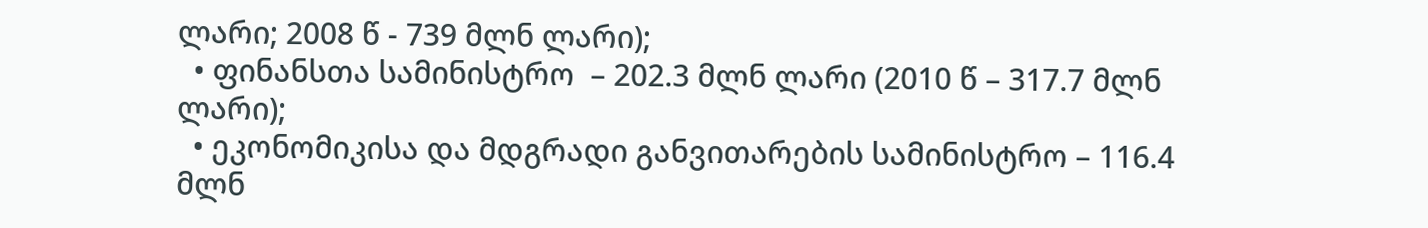ლარი; 2008 წ - 739 მლნ ლარი);
  • ფინანსთა სამინისტრო  – 202.3 მლნ ლარი (2010 წ – 317.7 მლნ ლარი);
  • ეკონომიკისა და მდგრადი განვითარების სამინისტრო – 116.4 მლნ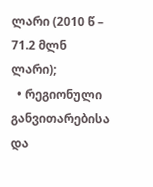ლარი (2010 წ – 71.2 მლნ ლარი);
  • რეგიონული განვითარებისა და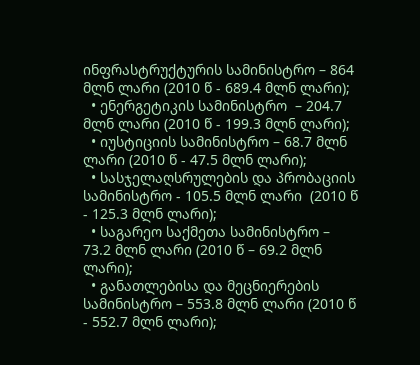ინფრასტრუქტურის სამინისტრო – 864 მლნ ლარი (2010 წ - 689.4 მლნ ლარი);
  • ენერგეტიკის სამინისტრო  – 204.7 მლნ ლარი (2010 წ - 199.3 მლნ ლარი);
  • იუსტიციის სამინისტრო – 68.7 მლნ ლარი (2010 წ - 47.5 მლნ ლარი);
  • სასჯელაღსრულების და პრობაციის სამინისტრო - 105.5 მლნ ლარი  (2010 წ - 125.3 მლნ ლარი);
  • საგარეო საქმეთა სამინისტრო – 73.2 მლნ ლარი (2010 წ – 69.2 მლნ ლარი);
  • განათლებისა და მეცნიერების სამინისტრო – 553.8 მლნ ლარი (2010 წ - 552.7 მლნ ლარი);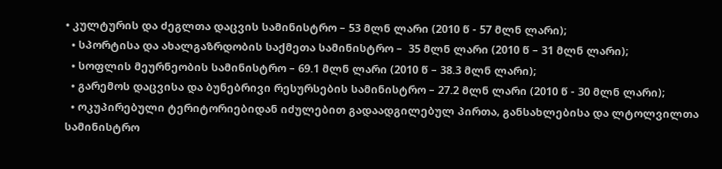• კულტურის და ძეგლთა დაცვის სამინისტრო – 53 მლნ ლარი (2010 წ - 57 მლნ ლარი);
  • სპორტისა და ახალგაზრდობის საქმეთა სამინისტრო –  35 მლნ ლარი (2010 წ – 31 მლნ ლარი);
  • სოფლის მეურნეობის სამინისტრო – 69.1 მლნ ლარი (2010 წ – 38.3 მლნ ლარი);
  • გარემოს დაცვისა და ბუნებრივი რესურსების სამინისტრო – 27.2 მლნ ლარი (2010 წ - 30 მლნ ლარი);
  • ოკუპირებული ტერიტორიებიდან იძულებით გადაადგილებულ პირთა, განსახლებისა და ლტოლვილთა სამინისტრო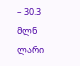– 30.3 მლნ ლარი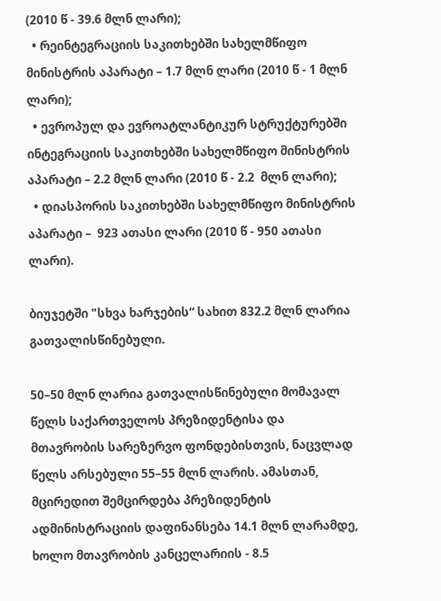(2010 წ - 39.6 მლნ ლარი);
  • რეინტეგრაციის საკითხებში სახელმწიფო მინისტრის აპარატი – 1.7 მლნ ლარი (2010 წ - 1 მლნ ლარი);
  • ევროპულ და ევროატლანტიკურ სტრუქტურებში ინტეგრაციის საკითხებში სახელმწიფო მინისტრის აპარატი – 2.2 მლნ ლარი (2010 წ - 2.2  მლნ ლარი);
  • დიასპორის საკითხებში სახელმწიფო მინისტრის აპარატი –  923 ათასი ლარი (2010 წ - 950 ათასი ლარი).

ბიუჯეტში "სხვა ხარჯების“ სახით 832.2 მლნ ლარია გათვალისწინებული.

50–50 მლნ ლარია გათვალისწინებული მომავალ წელს საქართველოს პრეზიდენტისა და მთავრობის სარეზერვო ფონდებისთვის, ნაცვლად წელს არსებული 55–55 მლნ ლარის. ამასთან, მცირედით შემცირდება პრეზიდენტის ადმინისტრაციის დაფინანსება 14.1 მლნ ლარამდე, ხოლო მთავრობის კანცელარიის - 8.5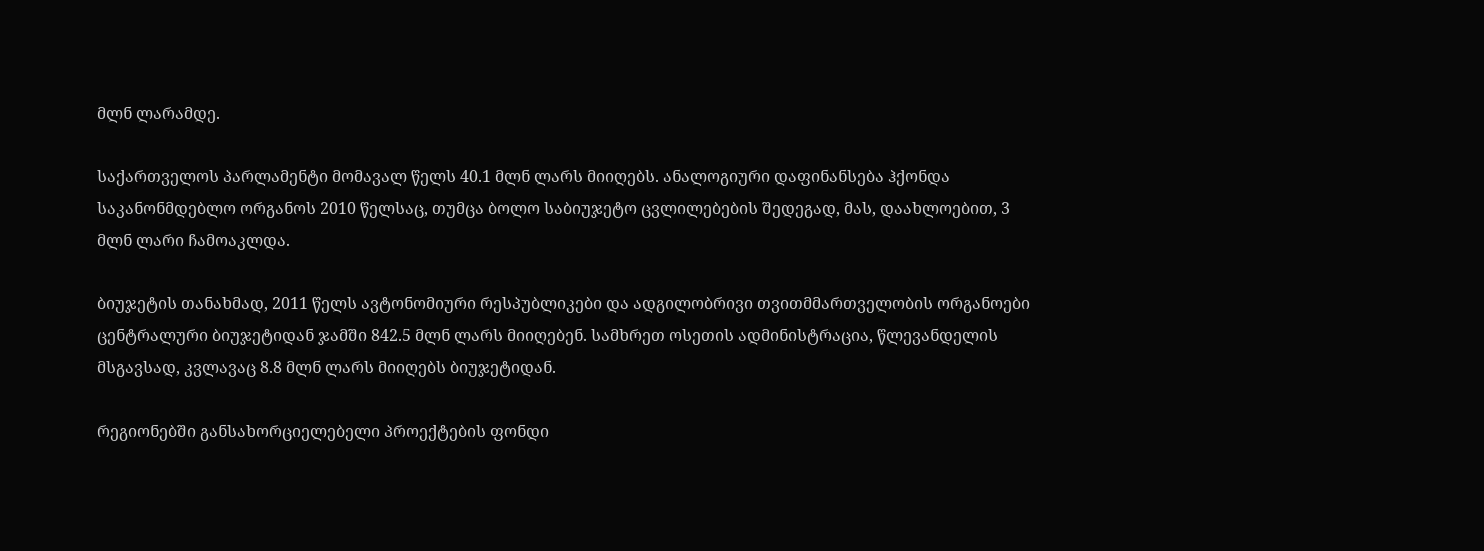მლნ ლარამდე.

საქართველოს პარლამენტი მომავალ წელს 40.1 მლნ ლარს მიიღებს. ანალოგიური დაფინანსება ჰქონდა საკანონმდებლო ორგანოს 2010 წელსაც, თუმცა ბოლო საბიუჯეტო ცვლილებების შედეგად, მას, დაახლოებით, 3 მლნ ლარი ჩამოაკლდა.

ბიუჯეტის თანახმად, 2011 წელს ავტონომიური რესპუბლიკები და ადგილობრივი თვითმმართველობის ორგანოები ცენტრალური ბიუჯეტიდან ჯამში 842.5 მლნ ლარს მიიღებენ. სამხრეთ ოსეთის ადმინისტრაცია, წლევანდელის მსგავსად, კვლავაც 8.8 მლნ ლარს მიიღებს ბიუჯეტიდან.

რეგიონებში განსახორციელებელი პროექტების ფონდი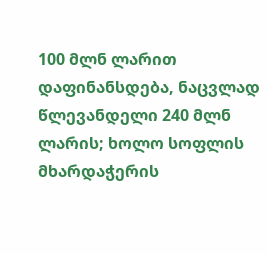100 მლნ ლარით დაფინანსდება, ნაცვლად წლევანდელი 240 მლნ ლარის; ხოლო სოფლის მხარდაჭერის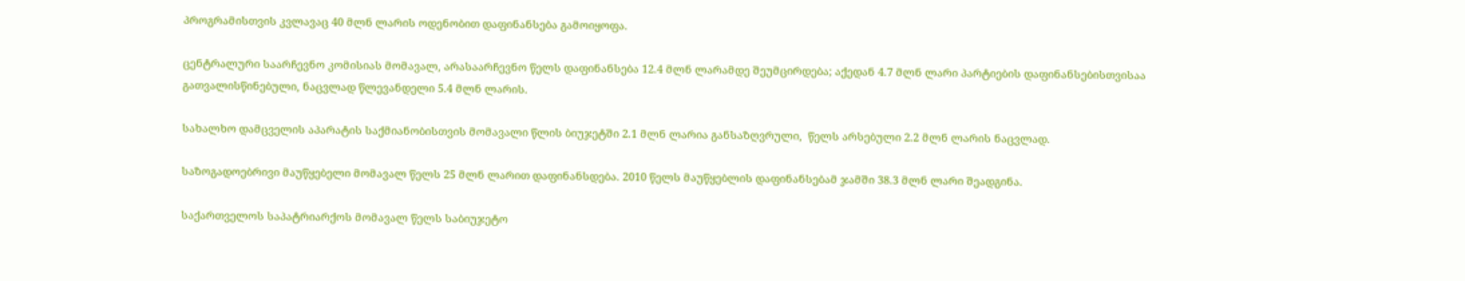პროგრამისთვის კვლავაც 40 მლნ ლარის ოდენობით დაფინანსება გამოიყოფა.

ცენტრალური საარჩევნო კომისიას მომავალ, არასაარჩევნო წელს დაფინანსება 12.4 მლნ ლარამდე შეუმცირდება; აქედან 4.7 მლნ ლარი პარტიების დაფინანსებისთვისაა გათვალისწინებული, ნაცვლად წლევანდელი 5.4 მლნ ლარის.

სახალხო დამცველის აპარატის საქმიანობისთვის მომავალი წლის ბიუჯეტში 2.1 მლნ ლარია განსაზღვრული,  წელს არსებული 2.2 მლნ ლარის ნაცვლად.

საზოგადოებრივი მაუწყებელი მომავალ წელს 25 მლნ ლარით დაფინანსდება. 2010 წელს მაუწყებლის დაფინანსებამ ჯამში 38.3 მლნ ლარი შეადგინა.

საქართველოს საპატრიარქოს მომავალ წელს საბიუჯეტო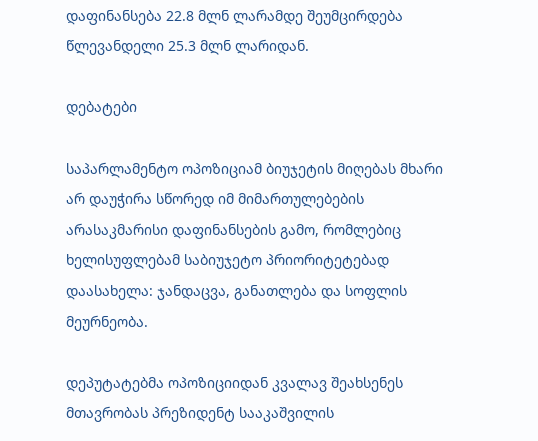დაფინანსება 22.8 მლნ ლარამდე შეუმცირდება წლევანდელი 25.3 მლნ ლარიდან.

დებატები

საპარლამენტო ოპოზიციამ ბიუჯეტის მიღებას მხარი არ დაუჭირა სწორედ იმ მიმართულებების არასაკმარისი დაფინანსების გამო, რომლებიც ხელისუფლებამ საბიუჯეტო პრიორიტეტებად დაასახელა: ჯანდაცვა, განათლება და სოფლის მეურნეობა.

დეპუტატებმა ოპოზიციიდან კვალავ შეახსენეს მთავრობას პრეზიდენტ სააკაშვილის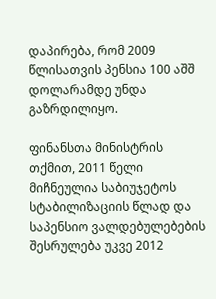დაპირება, რომ 2009 წლისათვის პენსია 100 აშშ დოლარამდე უნდა გაზრდილიყო.

ფინანსთა მინისტრის თქმით, 2011 წელი მიჩნეულია საბიუჯეტოს სტაბილიზაციის წლად და საპენსიო ვალდებულებების შესრულება უკვე 2012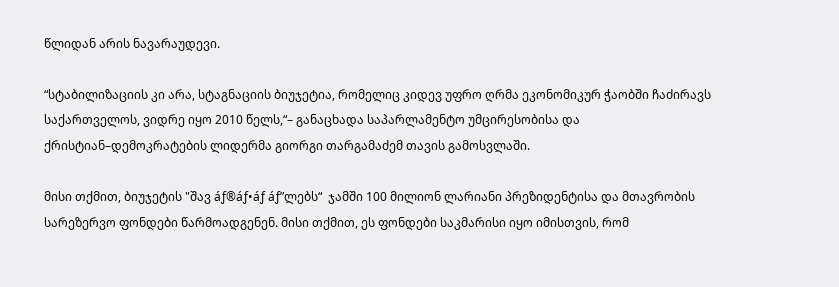წლიდან არის ნავარაუდევი.

“სტაბილიზაციის კი არა, სტაგნაციის ბიუჯეტია, რომელიც კიდევ უფრო ღრმა ეკონომიკურ ჭაობში ჩაძირავს საქართველოს, ვიდრე იყო 2010 წელს,“– განაცხადა საპარლამენტო უმცირესობისა და ქრისტიან–დემოკრატების ლიდერმა გიორგი თარგამაძემ თავის გამოსვლაში.

მისი თქმით, ბიუჯეტის "შავ áƒ®áƒ•áƒ áƒ”ლებს“  ჯამში 100 მილიონ ლარიანი პრეზიდენტისა და მთავრობის სარეზერვო ფონდები წარმოადგენენ. მისი თქმით, ეს ფონდები საკმარისი იყო იმისთვის, რომ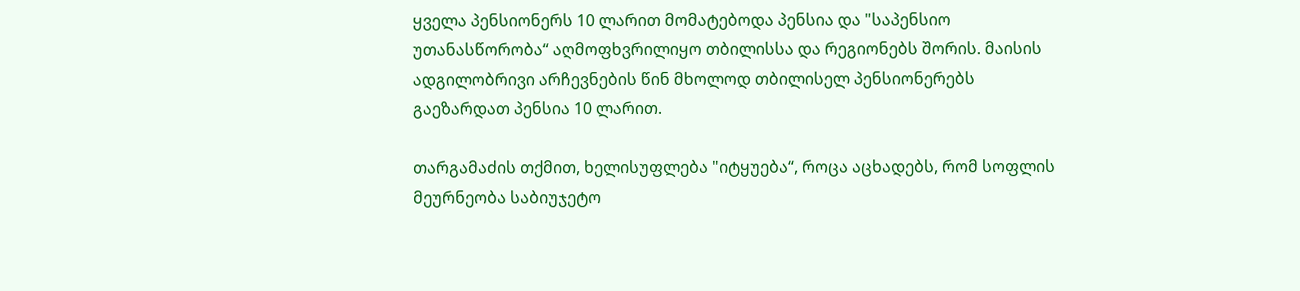ყველა პენსიონერს 10 ლარით მომატებოდა პენსია და "საპენსიო უთანასწორობა“ აღმოფხვრილიყო თბილისსა და რეგიონებს შორის. მაისის ადგილობრივი არჩევნების წინ მხოლოდ თბილისელ პენსიონერებს გაეზარდათ პენსია 10 ლარით.

თარგამაძის თქმით, ხელისუფლება "იტყუება“, როცა აცხადებს, რომ სოფლის მეურნეობა საბიუჯეტო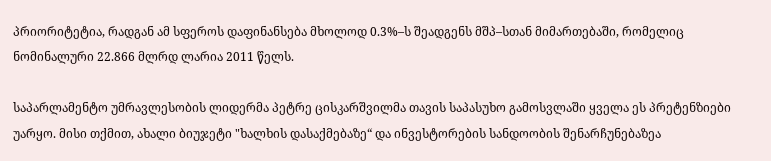პრიორიტეტია, რადგან ამ სფეროს დაფინანსება მხოლოდ 0.3%–ს შეადგენს მშპ–სთან მიმართებაში, რომელიც ნომინალური 22.866 მლრდ ლარია 2011 წელს.

საპარლამენტო უმრავლესობის ლიდერმა პეტრე ცისკარშვილმა თავის საპასუხო გამოსვლაში ყველა ეს პრეტენზიები უარყო. მისი თქმით, ახალი ბიუჯეტი "ხალხის დასაქმებაზე“ და ინვესტორების სანდოობის შენარჩუნებაზეა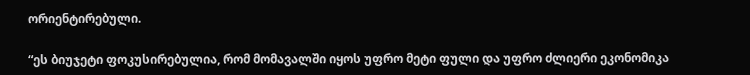ორიენტირებული.

“ეს ბიუჯეტი ფოკუსირებულია, რომ მომავალში იყოს უფრო მეტი ფული და უფრო ძლიერი ეკონომიკა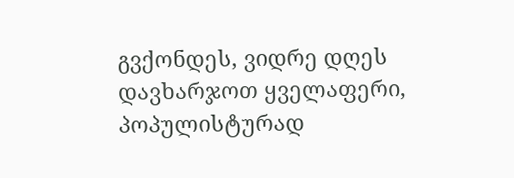გვქონდეს, ვიდრე დღეს დავხარჯოთ ყველაფერი, პოპულისტურად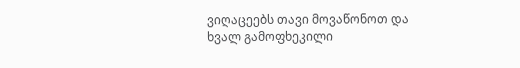ვიღაცეებს თავი მოვაწონოთ და ხვალ გამოფხეკილი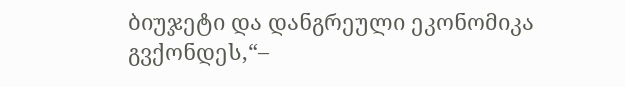ბიუჯეტი და დანგრეული ეკონომიკა გვქონდეს,“–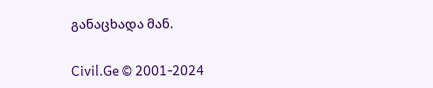განაცხადა მან.

Civil.Ge © 2001-2024